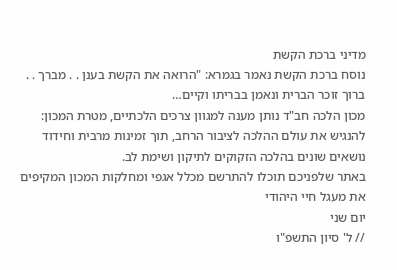מדיני ברכת הקשת
נוסח ברכת הקשת נאמר בגמרא: "הרואה את הקשת בענן . . מברך . . ברוך זוכר הברית ונאמן בבריתו וקיים…
מכון הלכה חב"ד נותן מענה למגוון צרכים הלכתיים, מטרת המכון: להנגיש את עולם ההלכה לציבור הרחב, תוך זמינות מרבית וחידוד נושאים שונים בהלכה הזקוקים לתיקון ושימת לב.
באתר שלפניכם תוכלו להתרשם מכלל אגפי ומחלקות המכון המקיפים את מעגל חיי היהודי
יום שני
// ל' סיון התשפ"ו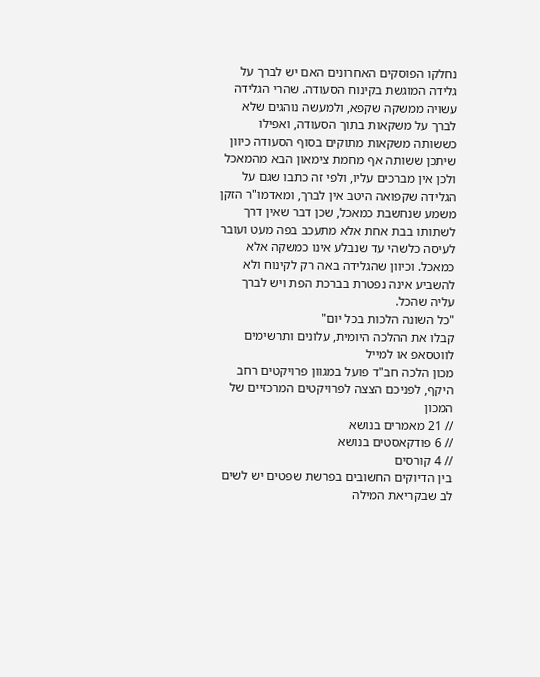נחלקו הפוסקים האחרונים האם יש לברך על גלידה המוגשת בקינוח הסעודה. שהרי הגלידה עשויה ממשקה שקפא, ולמעשה נוהגים שלא לברך על משקאות בתוך הסעודה, ואפילו כששותה משקאות מתוקים בסוף הסעודה כיוון שיתכן ששותה אף מחמת צימאון הבא מהמאכל ולכן אין מברכים עליו, ולפי זה כתבו שגם על הגלידה שקפואה היטב אין לברך, ומאדמו"ר הזקן משמע שנחשבת כמאכל, שכן דבר שאין דרך לשתותו בבת אחת אלא מתעכב בפה מעט ועובר לעיסה כלשהי עד שנבלע אינו כמשקה אלא כמאכל. וכיוון שהגלידה באה רק לקינוח ולא להשביע אינה נפטרת בברכת הפת ויש לברך עליה שהכל.
"כל השונה הלכות בכל יום"
קבלו את ההלכה היומית, עלונים ותרשימים לווטסאפ או למייל
מכון הלכה חב"ד פועל במגוון פרויקטים רחב היקף, לפניכם הצצה לפרויקטים המרכזיים של המכון
// 21 מאמרים בנושא
// 6 פודקאסטים בנושא
// 4 קורסים
בין הדיוקים החשובים בפרשת שפטים יש לשים לב שבקריאת המילה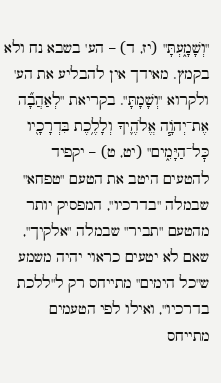"וְשָׁמָ֑עְתָּ" (יז, ד) – הע' בשבא נח ולא בקמץ. מאידך אין להבליע את הע' ולקרוא "וְשָׁמָתָּ". בקריאת "לְאַהֲבָ֞ה אֶת־יְהֹוָ֧ה אֱלֹהֶ֛יךָ וְלָלֶ֥כֶת בִּדְרָכָ֖יו כׇּל־הַיָּמִ֑ים" (יט, ט) – יקפיד להטעים היטב את הטעם "טפחא" שבמלה "בדרכיו", המפסיק יותר מהטעם "תביר" שבמלה "אלקיך", שאם לא יטעים כראוי יהיה משמע ש"כל הימים" מתייחס רק ל"ללכת בדרכיו", ואילו לפי הטעמים מתייחס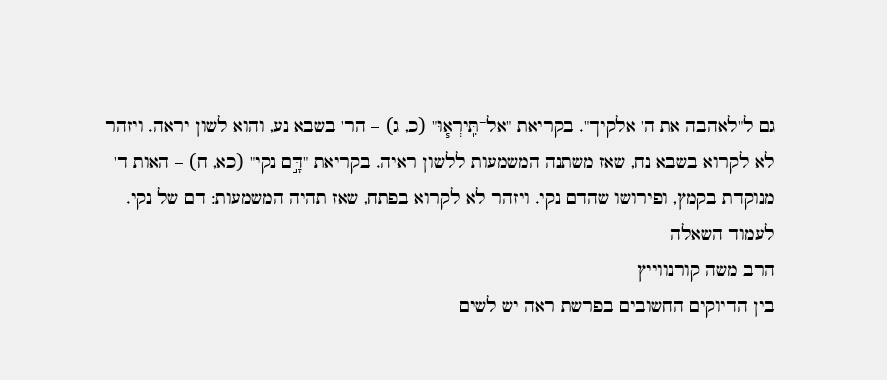גם ל"לאהבה את ה' אלקיך". בקריאת "אל־תִּֽירְא֧וּ" (כ, ג) – הר' בשבא נע, והוא לשון יראה. ויזהר לא לקרוא בשבא נח, שאז משתנה המשמעות ללשון ראיה. בקריאת "דָּ֣ם נקי" (כא, ח) – האות ד' מנוקדת בקמץ, ופירושו שהדם נקי. ויזהר לא לקרוא בפתח, שאז תהיה המשמעות: דם של נקי.
לעמוד השאלה
הרב משה קורנווייץ
בין הדיוקים החשובים בפרשת ראה יש לשים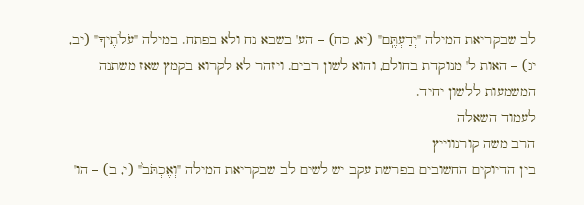לב שבקריאת המילה "יְדַעְתֶּֽם" (יא, כח) – הע' בשבא נח ולא בפתח. במילה "עֹלֹתֶיךָ" (יב, יג) – האות ל' מנוקדת בחולם, והוא לשון רבים. ויזהר לא לקרוא בקמץ שאז משתנה המשמעות ללשון יחיד.
לעמוד השאלה
הרב משה קורנווייץ
בין הדיוקים החשובים בפרשת עקב יש לשים לב שבקריאת המילה "וְאֶכְתֹּב֙" (י, ב) – הו'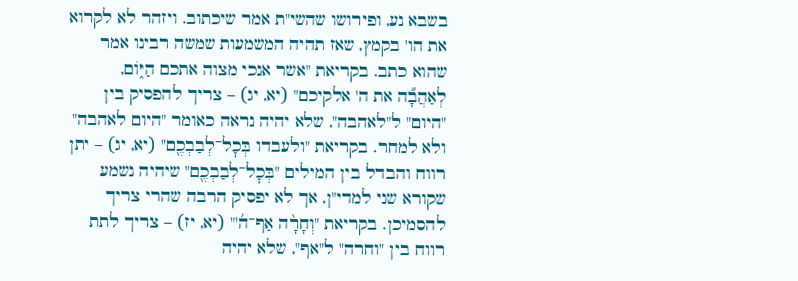בשבא נע, ופירושו שהשי"ת אמר שיכתוב. ויזהר לא לקרוא את הו' בקמץ, שאז תהיה המשמעות שמשה רבינו אמר שהוא כתב. בקריאת "אשר אנכי מצוה אתכם הַיּ֑וֹם, לְאַהֲבָ֞ה את ה' אלקיכם" (יא, יג) – צריך להפסיק בין "היום" ל"לאהבה", שלא יהיה נראה כאומר "היום לאהבה" ולא למחר. בקריאת "ולעבדו בְּכׇל־לְבַבְכֶ֖ם" (יא, יג) – יתן רווח והבדל בין המילים "בְּכׇל־לְבַבְכֶ֖ם" שיהיה נשמע שקורא שני למדי"ן, אך לא יפסיק הרבה שהרי צריך להסמיכן. בקריאת "וְחָרָ֨ה אַף־ה֜'" (יא, יז) – צריך לתת רווח בין "וחרה" ל"אף", שלא יהיה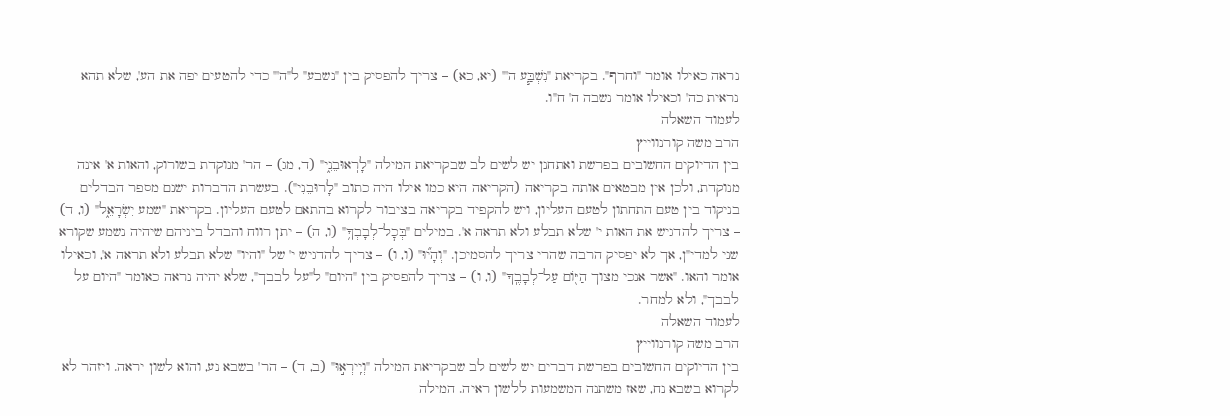נראה כאילו אומר "וחרף". בקריאת "נִשְׁבַּ֧ע ה'" (יא, כא) – צריך להפסיק בין "נשבע" ל"ה'" כדי להטעים יפה את הע', שלא תהא נראית כה' וכאילו אומר נשבה ה' ח"ו.
לעמוד השאלה
הרב משה קורנווייץ
בין הדיוקים החשובים בפרשת ואתחנן יש לשים לב שבקריאת המילה "לָרֽאוּבֵנִ֑י" (ד, מג) – הר' מנוקדת בשורוק, והאות א' אינה מנוקדת, ולכן אין מבטאים אותה בקריאה (הקריאה היא כמו אילו היה כתוב "לָרוּבֵנִי"). בעשרת הדברות ישנם מספר הבדלים בניקוד בין טעם התחתון לטעם העליון, ויש להקפיד בקריאה בציבור לקרוא בהתאם לטעם העליון. בקריאת "שמע יִשְׂרָאֵ֑ל" (ו, ד) – צריך להדגיש את האות י' שלא תבלע ולא תראה א'. במילים "בְּכׇל־לְבָבְךָ֥" (ו, ה) – יתן רווח והבדל ביניהם שיהיה נשמע שקורא שני למדי"ן, אך לא יפסיק הרבה שהרי צריך להסמיכן. "וְהָי֞וּ" (ו, ו) – צריך להדגיש י' של "והיו" שלא תבלע ולא תראה א', וכאילו אומר והאו. "אשר אנכי מצוך הַיּ֖וֹם עַל־לְבָבֶֽךָ" (ו, ו) – צריך להפסיק בין "היום" ל"על לבבך", שלא יהיה נראה כאומר "היום על לבבך", ולא למחר.
לעמוד השאלה
הרב משה קורנווייץ
בין הדיוקים החשובים בפרשת דברים יש לשים לב שבקריאת המילה "וְיִֽירְא֣וּ" (ב, ד) – הר' בשבא נע, והוא לשון יראה. ויזהר לא לקרוא בשבא נח, שאז משתנה המשמעות ללשון ראיה. המילה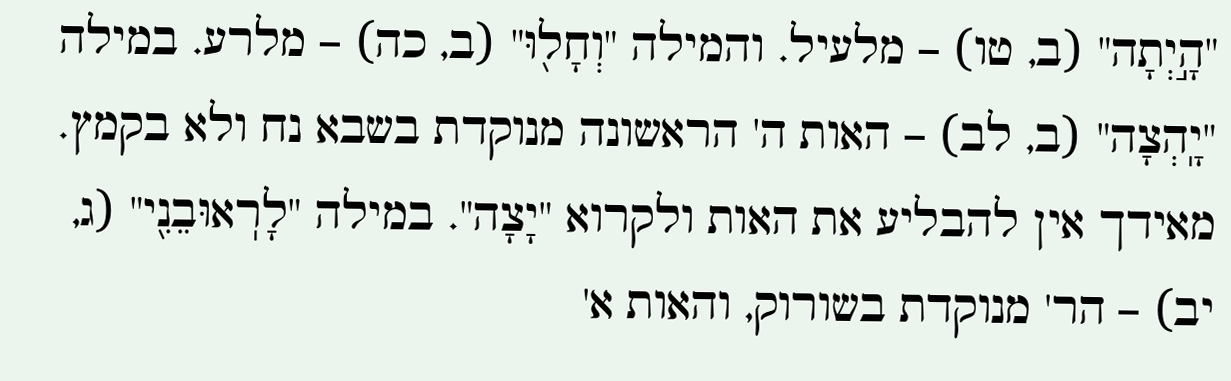"הָ֣יְתָה" (ב, טו) – מלעיל. והמילה "וְחָל֖וּ" (ב, כה) – מלרע. במילה "יָֽהְצָה" (ב, לב) – האות ה' הראשונה מנוקדת בשבא נח ולא בקמץ. מאידך אין להבליע את האות ולקרוא "יָצָה". במילה "לָרֽאוּבֵנִ֖י" (ג, יב) – הר' מנוקדת בשורוק, והאות א'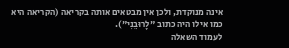אינה מנוקדת, ולכן אין מבטאים אותה בקריאה (הקריאה היא כמו אילו היה כתוב "לָרוּבֵנִי").
לעמוד השאלה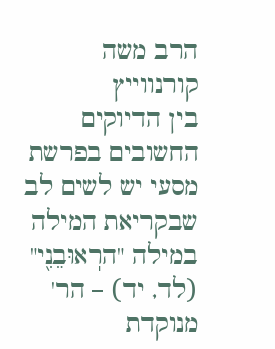הרב משה קורנווייץ
בין הדיוקים החשובים בפרשת מסעי יש לשים לב שבקריאת המילה במילה "הרֽאוּבֵנִ֖י" (לד, יד) – הר' מנוקדת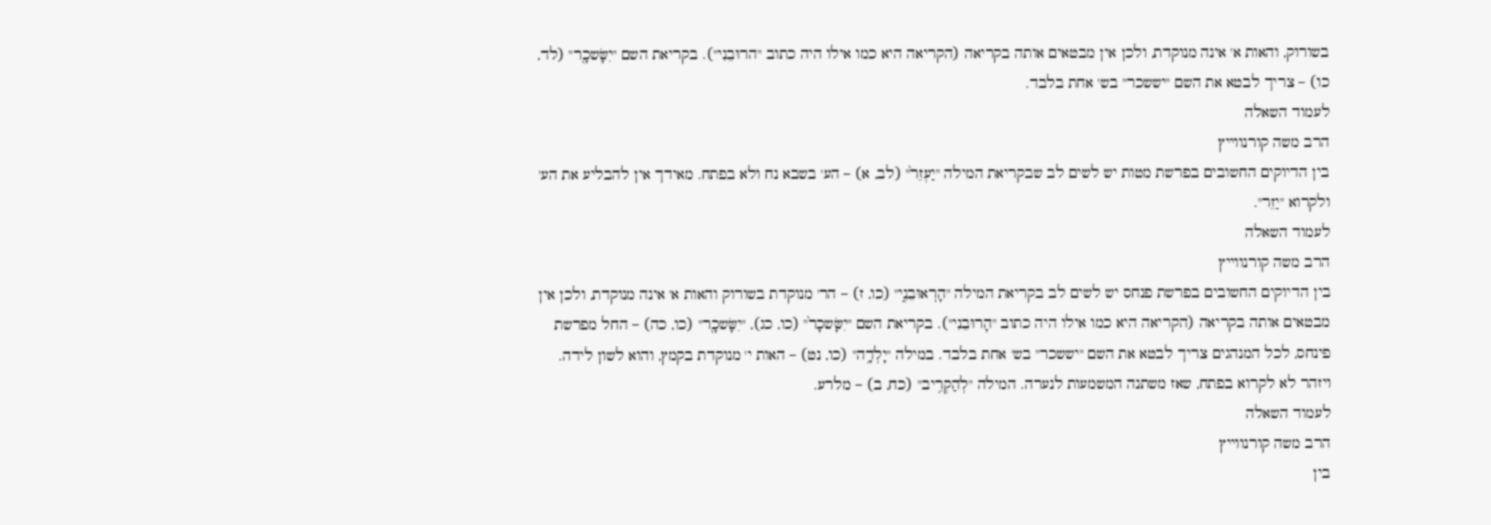בשורוק, והאות א' אינה מנוקדת, ולכן אין מבטאים אותה בקריאה (הקריאה היא כמו אילו היה כתוב "הרוּבֵנִי"). בקריאת השם "יִשָּׂשכָ֖ר" (לד, כו) – צריך לבטא את השם "יששכר" בש' אחת בלבד.
לעמוד השאלה
הרב משה קורנווייץ
בין הדיוקים החשובים בפרשת מטות יש לשים לב שבקריאת המילה "יַעְזֵר֙" (לב, א) – הע' בשבא נח ולא בפתח. מאידך אין להבליע את הע' ולקרוא "יַזֵר".
לעמוד השאלה
הרב משה קורנווייץ
בין הדיוקים החשובים בפרשת פנחס יש לשים לב בקריאת המילה "הָרֽאוּבֵנִ֑י" (כו, ז) – הר' מנוקדת בשורוק והאות א' אינה מנוקדת, ולכן אין מבטאים אותה בקריאה (הקריאה היא כמו אילו היה כתוב "הָרוּבֵנִי"). בקריאת השם "יִשָּׂשכָר֙" (כו, כג), "יִשָּׂשכָ֖ר" (כו, כה) – החל מפרשת פינחס, לכל המנהגים צריך לבטא את השם "יששכר" בש' אחת בלבד. במילה "יָלְדָ֥ה" (כו, נט) – האות י' מנוקדת בקמץ, והוא לשון לידה. ויזהר לא לקרוא בפתח, שאז משתנה המשמעות לנערה. המילה "לְהַקְרִ֥יב" (כח, ב) – מלרע.
לעמוד השאלה
הרב משה קורנווייץ
בין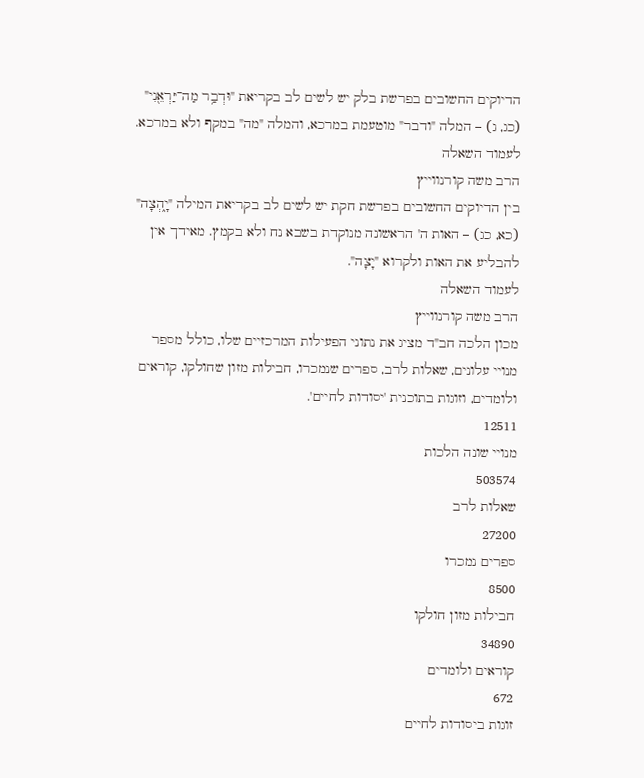הדיוקים החשובים בפרשת בלק יש לשים לב בקריאת "וּדְבַ֥ר מַה־יַּרְאֵ֖נִי" (כג, ג) – המלה "ודבר" מוטעמת במרכא, והמלה "מה" במקף ולא במרכא.
לעמוד השאלה
הרב משה קורנווייץ
בין הדיוקים החשובים בפרשת חקת יש לשים לב בקריאת המילה "יָ֑הְצָה" (כא, כג) – האות ה' הראשונה מנוקדת בשבא נח ולא בקמץ. מאידך אין להבליע את האות ולקרוא "יָצָה".
לעמוד השאלה
הרב משה קורנווייץ
מכון הלכה חב"ד מציג את נתוני הפעילות המרכזיים שלו, כולל מספר מנויי עלונים, שאלות לרב, ספרים שנמכרו, חבילות מזון שחולקו, קוראים ולומדים, וזוגות בתוכנית 'יסודות לחיים'.
12511
מנויי שונה הלכות
503574
שאלות לרב
27200
ספרים נמכרו
8500
חבילות מזון חולקו
34890
קוראים ולומדים
672
זוגות ביסודות לחיים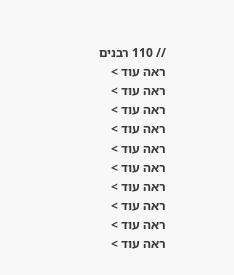// 110 רבנים
ראה עוד >
ראה עוד >
ראה עוד >
ראה עוד >
ראה עוד >
ראה עוד >
ראה עוד >
ראה עוד >
ראה עוד >
ראה עוד >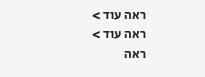ראה עוד >
ראה עוד >
ראה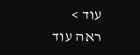עוד >
ראה עוד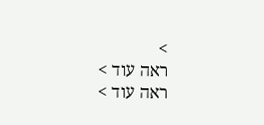>
ראה עוד >
ראה עוד >